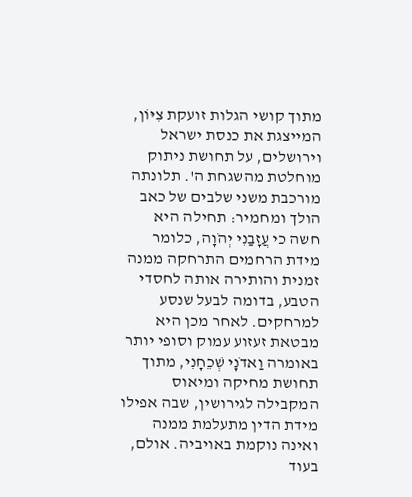מתוך קושי הגלות זועקת צִיּוֹן, המייצגת את כנסת ישראל וירושלים, על תחושת ניתוק מוחלטת מהשגחת ה'. תלונתה מורכבת משני שלבים של כאב הולך ומחמיר: תחילה היא חשה כי עֲזָבַנִי יְהֹוָה, כלומר מידת הרחמים התרחקה ממנה זמנית והותירה אותה לחסדי הטבע, בדומה לבעל שנסע למרחקים. לאחר מכן היא מבטאת זעזוע עמוק וסופי יותר באומרה וַאדֹנָי שְׁכֵחָנִי, מתוך תחושת מחיקה ומיאוס המקבילה לגירושין, שבה אפילו מידת הדין מתעלמת ממנה ואינה נוקמת באויביה. אולם, בעוד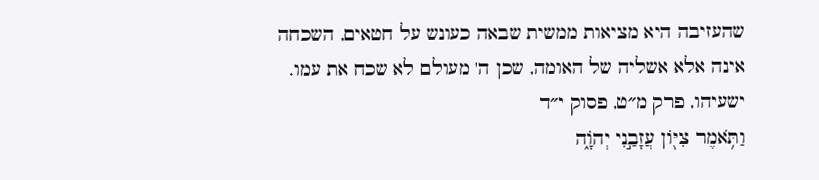שהעזיבה היא מציאות ממשית שבאה כעונש על חטאים, השכחה אינה אלא אשליה של האומה, שכן ה' מעולם לא שכח את עמו.
ישעיהו, פרק מ״ט, פסוק י״ד
וַתֹּ֥אמֶר צִיּ֖וֹן עֲזָבַ֣נִי יְהֹוָ֑ה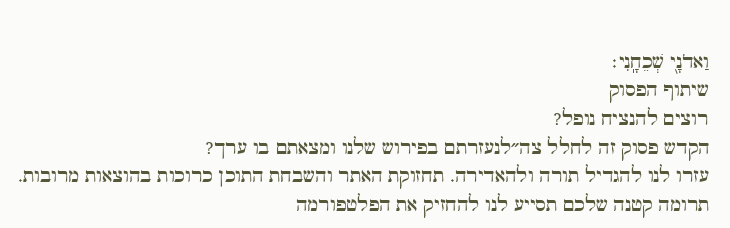וַאדֹנָ֖י שְׁכֵחָֽנִי׃
שיתוף הפסוק
רוצים להנציח נופל?
הקדש פסוק זה לחלל צה״לנעזרתם בפירוש שלנו ומצאתם בו ערך?
עזרו לנו להגדיל תורה ולהאדירה. תחזוקת האתר והשבחת התוכן כרוכות בהוצאות מרובות. תרומה קטנה שלכם תסייע לנו להחזיק את הפלטפורמה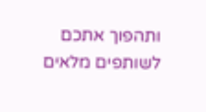ותהפוך אתכם לשותפים מלאים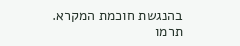בהנגשת חוכמת המקרא.
תרמו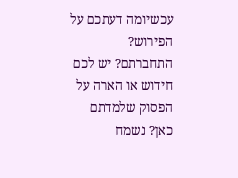עכשיומה דעתכם על הפירוש?
התחברתם? יש לכם חידוש או הארה על הפסוק שלמדתם כאן? נשמח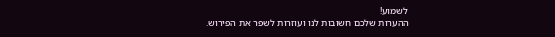לשמוע!
ההערות שלכם חשובות לנו ועוזרות לשפר את הפירוש.